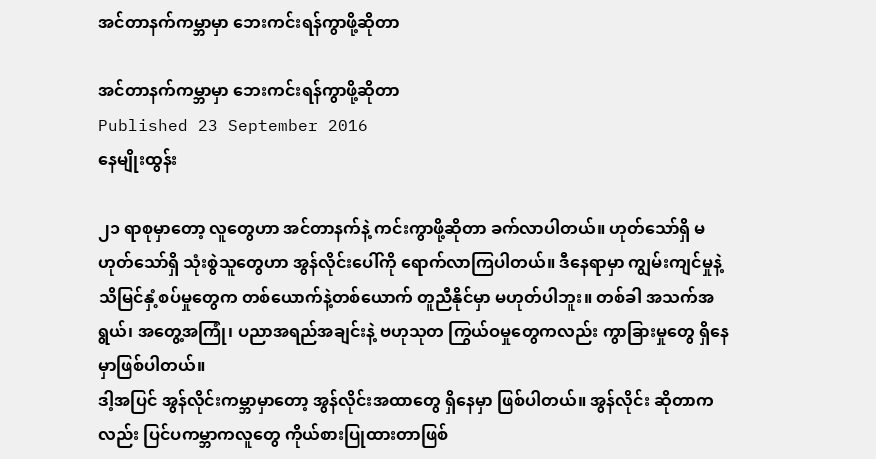အင်တာနက်ကမ္ဘာမှာ ဘေးကင်းရန်ကွာဖို့ဆိုတာ

အင်တာနက်ကမ္ဘာမှာ ဘေးကင်းရန်ကွာဖို့ဆိုတာ
Published 23 September 2016
နေမျိုးထွန်း

၂၁ ရာစုမှာတော့ လူတွေဟာ အင်တာနက်နဲ့ ကင်းကွာဖို့ဆိုတာ ခက်လာပါတယ်။ ဟုတ်သော်ရှိ မဟုတ်သော်ရှိ သုံးစွဲသူတွေဟာ အွန်လိုင်းပေါ်ကို ရောက်လာကြပါတယ်။ ဒီနေရာမှာ ကျွမ်းကျင်မှုနဲ့ သိမြင်နှံ့စပ်မှုတွေက တစ်ယောက်နဲ့တစ်ယောက် တူညီနိုင်မှာ မဟုတ်ပါဘူး။ တစ်ခါ အသက်အရွယ်၊ အတွေ့အကြုံ၊ ပညာအရည်အချင်းနဲ့ ဗဟုသုတ ကြွယ်ဝမှုတွေကလည်း ကွာခြားမှုတွေ ရှိနေမှာဖြစ်ပါတယ်။
ဒါ့အပြင် အွန်လိုင်းကမ္ဘာမှာတော့ အွန်လိုင်းအထာတွေ ရှိနေမှာ ဖြစ်ပါတယ်။ အွန်လိုင်း ဆိုတာကလည်း ပြင်ပကမ္ဘာကလူတွေ ကိုယ်စားပြုထားတာဖြစ်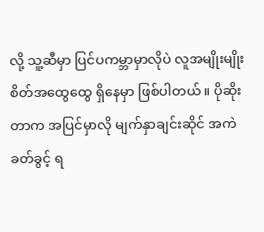လို့ သူ့ဆီမှာ ပြင်ပကမ္ဘာမှာလိုပဲ လူအမျိုးမျိုး စိတ်အထွေထွေ ရှိနေမှာ ဖြစ်ပါတယ်။ ပိုဆိုးတာက အပြင်မှာလို မျက်နှာချင်းဆိုင် အကဲခတ်ခွင့် ရ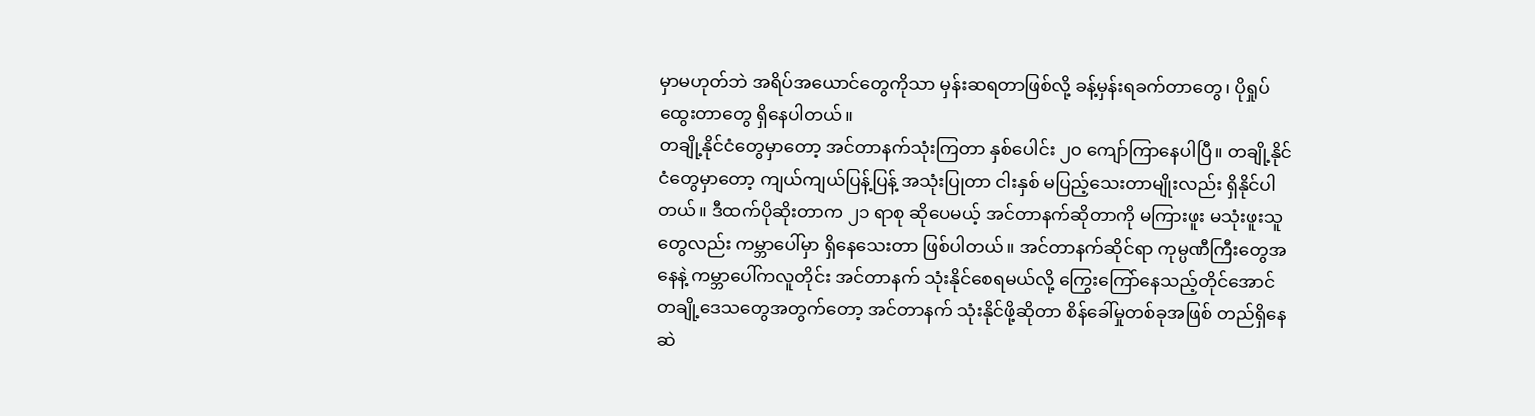မှာမဟုတ်ဘဲ အရိပ်အယောင်တွေကိုသာ မှန်းဆရတာဖြစ်လို့ ခန့်မှန်းရခက်တာတွေ၊ ပိုရှုပ်ထွေးတာတွေ ရှိနေပါတယ်။
တချို့နိုင်ငံတွေမှာတော့ အင်တာနက်သုံးကြတာ နှစ်ပေါင်း ၂၀ ကျော်ကြာနေပါပြီ။ တချို့နိုင်ငံတွေမှာတော့ ကျယ်ကျယ်ပြန့်ပြန့် အသုံးပြုတာ ငါးနှစ် မပြည့်သေးတာမျိုးလည်း ရှိနိုင်ပါတယ်။ ဒီထက်ပိုဆိုးတာက ၂၁ ရာစု ဆိုပေမယ့် အင်တာနက်ဆိုတာကို မကြားဖူး မသုံးဖူးသူတွေလည်း ကမ္ဘာပေါ်မှာ ရှိနေသေးတာ ဖြစ်ပါတယ်။ အင်တာနက်ဆိုင်ရာ ကုမ္ပဏီကြီးတွေအနေနဲ့ ကမ္ဘာပေါ်ကလူတိုင်း အင်တာနက် သုံးနိုင်စေရမယ်လို့ ကြွေးကြော်နေသည့်တိုင်အောင် တချို့ဒေသတွေအတွက်တော့ အင်တာနက် သုံးနိုင်ဖို့ဆိုတာ စိန်ခေါ်မှုတစ်ခုအဖြစ် တည်ရှိနေဆဲ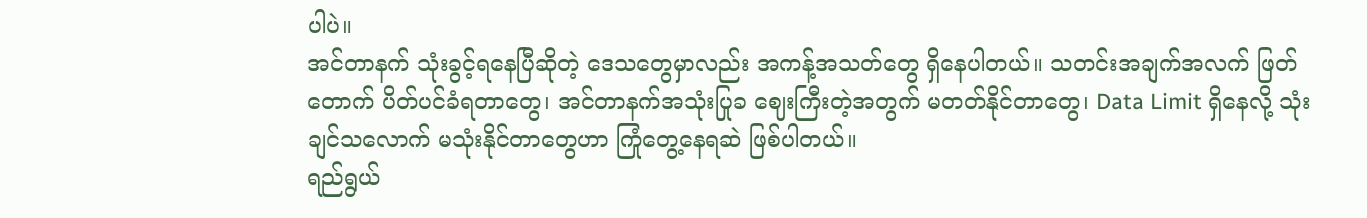ပါပဲ။
အင်တာနက် သုံးခွင့်ရနေပြီဆိုတဲ့ ဒေသတွေမှာလည်း အကန့်အသတ်တွေ ရှိနေပါတယ်။ သတင်းအချက်အလက် ဖြတ်တောက် ပိတ်ပင်ခံရတာတွေ၊ အင်တာနက်အသုံးပြုခ ဈေးကြီးတဲ့အတွက် မတတ်နိုင်တာတွေ၊ Data Limit ရှိနေလို့ သုံးချင်သလောက် မသုံးနိုင်တာတွေဟာ ကြုံတွေ့နေရဆဲ ဖြစ်ပါတယ်။
ရည်ရွယ်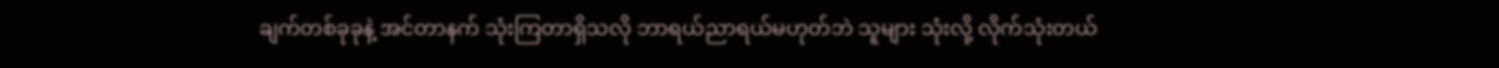ချက်တစ်ခုခုနဲ့ အင်တာနက် သုံးကြတာရှိသလို ဘာရယ်ညာရယ်မဟုတ်ဘဲ သူများ သုံးလို့ လိုက်သုံးတယ်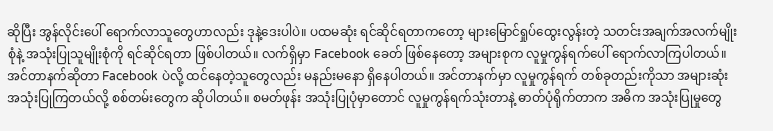ဆိုပြီး အွန်လိုင်းပေါ် ရောက်လာသူတွေဟာလည်း ဒုနဲ့ဒေးပါပဲ။ ပထမဆုံး ရင်ဆိုင်ရတာကတော့ များမြောင်ရှုပ်ထွေးလွန်းတဲ့ သတင်းအချက်အလက်မျိုးစုံနဲ့ အသုံးပြုသူမျိုးစုံကို ရင်ဆိုင်ရတာ ဖြစ်ပါတယ်။ လက်ရှိမှာ Facebook ခေတ် ဖြစ်နေတော့ အများစုက လူမှုကွန်ရက်ပေါ် ရောက်လာကြပါတယ်။ အင်တာနက်ဆိုတာ Facebook ပဲလို့ ထင်နေတဲ့သူတွေလည်း မနည်းမနော ရှိနေပါတယ်။ အင်တာနက်မှာ လူမှုကွန်ရက် တစ်ခုတည်းကိုသာ အများဆုံး အသုံးပြုကြတယ်လို့ စစ်တမ်းတွေက ဆိုပါတယ်။ စမတ်ဖုန်း အသုံးပြုပုံမှာတောင် လူမှုကွန်ရက်သုံးတာနဲ့ ဓာတ်ပုံရိုက်တာက အဓိက အသုံးပြုမှုတွေ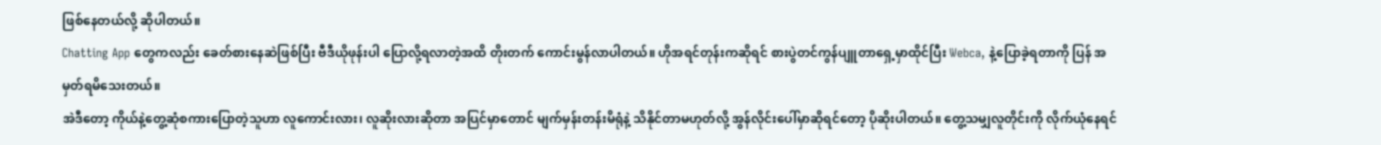ဖြစ်နေတယ်လို့ ဆိုပါတယ်။
Chatting App တွေကလည်း ခေတ်စားနေဆဲဖြစ်ပြီး ဗီဒီယိုဖုန်းပါ ပြောလို့ရလာတဲ့အထိ တိုးတက် ကောင်းမွန်လာပါတယ်။ ဟိုအရင်တုန်းကဆိုရင် စားပွဲတင်ကွန်ပျူတာရှေ့မှာထိုင်ပြီး Webca, နဲ့ပြောခဲ့ရတာကို ပြန် အမှတ်ရမိသေးတယ်။
အဲဒီတော့ ကိုယ်နဲ့တွေ့ဆုံစကားပြောတဲ့သူဟာ လူကောင်းလား၊ လူဆိုးလားဆိုတာ အပြင်မှာတောင် မျက်မှန်းတန်းမိရုံနဲ့ သိနိုင်တာမဟုတ်လို့ အွန်လိုင်းပေါ်မှာဆိုရင်တော့ ပိုဆိုးပါတယ်။ တွေ့သမျှလူတိုင်းကို လိုက်ယုံနေရင်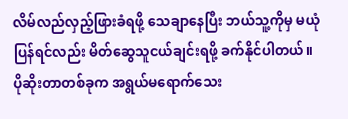လိမ်လည်လှည့်ဖြားခံရဖို့ သေချာနေပြီး ဘယ်သူ့ကိုမှ မယုံပြန်ရင်လည်း မိတ်ဆွေသူငယ်ချင်းရဖို့ ခက်နိုင်ပါတယ်။
ပိုဆိုးတာတစ်ခုက အရွယ်မရောက်သေး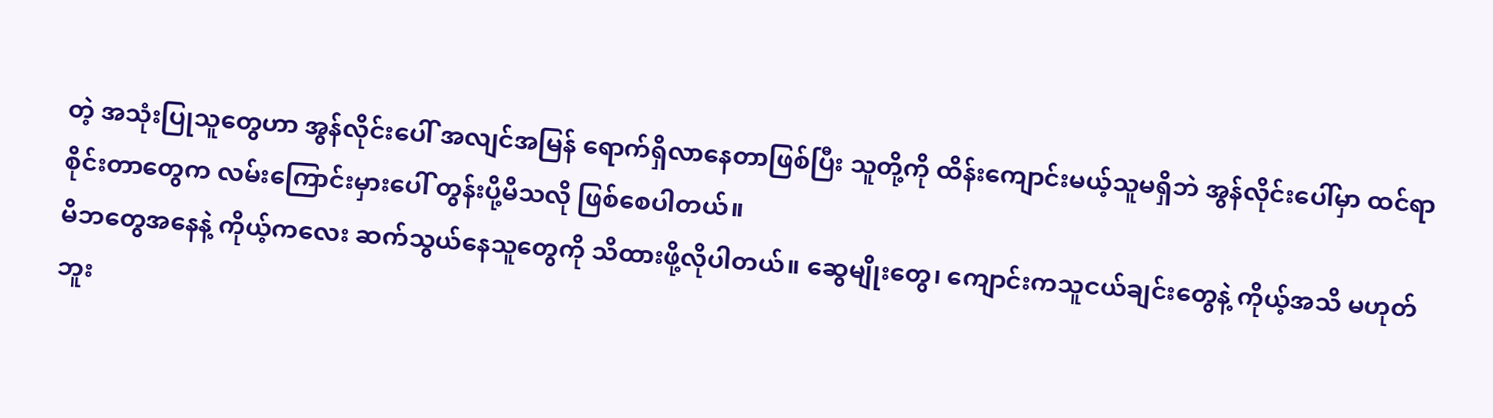တဲ့ အသုံးပြုသူတွေဟာ အွန်လိုင်းပေါ် အလျင်အမြန် ရောက်ရှိလာနေတာဖြစ်ပြီး သူတို့ကို ထိန်းကျောင်းမယ့်သူမရှိဘဲ အွန်လိုင်းပေါ်မှာ ထင်ရာစိုင်းတာတွေက လမ်းကြောင်းမှားပေါ် တွန်းပို့မိသလို ဖြစ်စေပါတယ်။
မိဘတွေအနေနဲ့ ကိုယ့်ကလေး ဆက်သွယ်နေသူတွေကို သိထားဖို့လိုပါတယ်။ ဆွေမျိုးတွေ၊ ကျောင်းကသူငယ်ချင်းတွေနဲ့ ကိုယ့်အသိ မဟုတ်ဘူး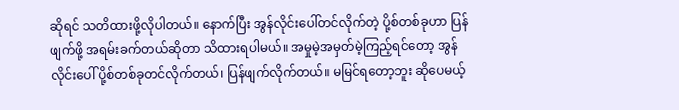ဆိုရင် သတိထားဖို့လိုပါတယ်။ နောက်ပြီး အွန်လိုင်းပေါ်တင်လိုက်တဲ့ ပို့စ်တစ်ခုဟာ ပြန်ဖျက်ဖို့ အရမ်းခက်တယ်ဆိုတာ သိထားရပါမယ်။ အမှုမဲ့အမှတ်မဲ့ကြည့်ရင်တော့ အွန်လိုင်းပေါ် ပို့စ်တစ်ခုတင်လိုက်တယ်၊ ပြန်ဖျက်လိုက်တယ်။ မမြင်ရတော့ဘူး ဆိုပေမယ့်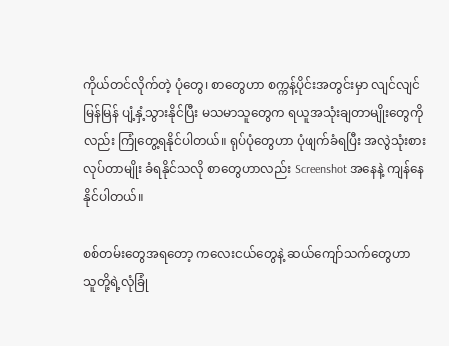ကိုယ်တင်လိုက်တဲ့ ပုံတွေ၊ စာတွေဟာ စက္ကန့်ပိုင်းအတွင်းမှာ လျင်လျင်မြန်မြန် ပျံ့နှံ့သွားနိုင်ပြီး မသမာသူတွေက ရယူအသုံးချတာမျိုးတွေကိုလည်း ကြုံတွေ့ရနိုင်ပါတယ်။ ရုပ်ပုံတွေဟာ ပုံဖျက်ခံရပြီး အလွဲသုံးစား လုပ်တာမျိုး ခံရနိုင်သလို စာတွေဟာလည်း Screenshot အနေနဲ့ ကျန်နေနိုင်ပါတယ်။

စစ်တမ်းတွေအရတော့ ကလေးငယ်တွေနဲ့ ဆယ်ကျော်သက်တွေဟာ သူတို့ရဲ့လုံခြုံ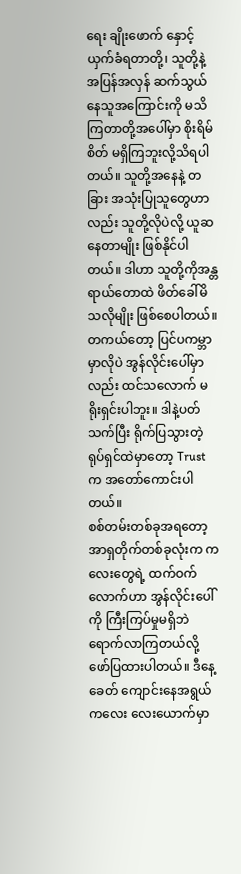ရေး ချိုးဖောက် နှောင့်ယှက်ခံရတာတို့၊ သူတို့နဲ့ အပြန်အလှန် ဆက်သွယ်နေသူအကြောင်းကို မသိကြတာတို့အပေါ်မှာ စိုးရိမ်စိတ် မရှိကြဘူးလို့သိရပါတယ်။ သူတို့အနေနဲ့ တခြား အသုံးပြုသူတွေဟာလည်း သူတို့လိုပဲလို့ ယူဆနေတာမျိုး ဖြစ်နိုင်ပါတယ်။ ဒါဟာ သူတို့ကိုအန္တရာယ်တောထဲ ဖိတ်ခေါ်မိသလိုမျိုး ဖြစ်စေပါတယ်။ တကယ်တော့ ပြင်ပကမ္ဘာမှာလိုပဲ အွန်လိုင်းပေါ်မှာလည်း ထင်သလောက် မရိုးရှင်းပါဘူး။ ဒါနဲ့ပတ်သက်ပြီး ရိုက်ပြသွားတဲ့ ရုပ်ရှင်ထဲမှာတော့ Trust က အတော်ကောင်းပါတယ်။
စစ်တမ်းတစ်ခုအရတော့ အာရှတိုက်တစ်ခုလုံးက ကလေးတွေရဲ့ ထက်ဝက်လောက်ဟာ အွန်လိုင်းပေါ်ကို ကြီးကြပ်မှုမရှိဘဲ ရောက်လာကြတယ်လို့ ဖော်ပြထားပါတယ်။ ဒီနေ့ခေတ် ကျောင်းနေအရွယ်ကလေး လေးယောက်မှာ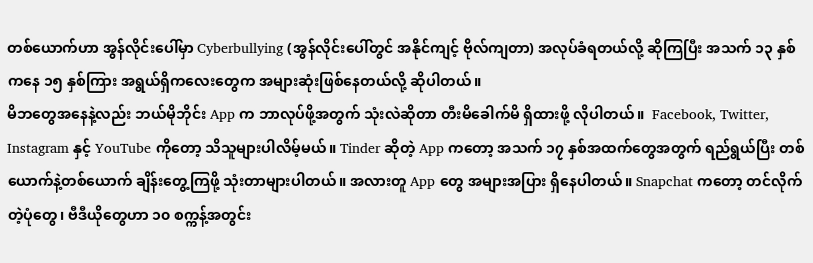တစ်ယောက်ဟာ အွန်လိုင်းပေါ်မှာ Cyberbullying (အွန်လိုင်းပေါ်တွင် အနိုင်ကျင့် ဗိုလ်ကျတာ) အလုပ်ခံရတယ်လို့ ဆိုကြပြီး အသက် ၁၃ နှစ်ကနေ ၁၅ နှစ်ကြား အရွယ်ရှိကလေးတွေက အများဆုံးဖြစ်နေတယ်လို့ ဆိုပါတယ်။
မိဘတွေအနေနဲ့လည်း ဘယ်မိုဘိုင်း App က ဘာလုပ်ဖို့အတွက် သုံးလဲဆိုတာ တီးမိခေါက်မိ ရှိထားဖို့ လိုပါတယ်။  Facebook, Twitter, Instagram နှင့် YouTube ကိုတော့ သိသူများပါလိမ့်မယ်။ Tinder ဆိုတဲ့ App ကတော့ အသက် ၁၇ နှစ်အထက်တွေအတွက် ရည်ရွယ်ပြီး တစ်ယောက်နဲ့တစ်ယောက် ချိန်းတွေ့ကြဖို့ သုံးတာများပါတယ်။ အလားတူ App တွေ အများအပြား ရှိနေပါတယ်။ Snapchat ကတော့ တင်လိုက်တဲ့ပုံတွေ၊ ဗီဒီယိုတွေဟာ ၁၀ စက္ကန့်အတွင်း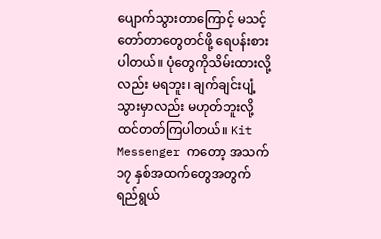ပျောက်သွားတာကြောင့် မသင့်တော်တာတွေတင်ဖို့ ရေပန်းစားပါတယ်။ ပုံတွေကိုသိမ်းထားလို့လည်း မရဘူး၊ ချက်ချင်းပျံ့သွားမှာလည်း မဟုတ်ဘူးလို့ ထင်တတ်ကြပါတယ်။ Kit Messenger ကတော့ အသက် ၁၇ နှစ်အထက်တွေအတွက် ရည်ရွယ်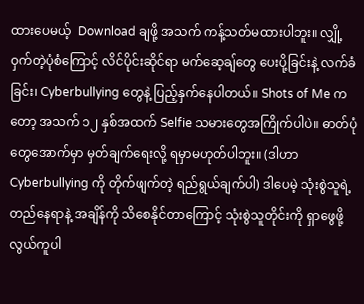ထားပေမယ့်  Download ချဖို့ အသက် ကန့်သတ်မထားပါဘူး။ လျှို့ဝှက်တဲ့ပုံစံကြောင့် လိင်ပိုင်းဆိုင်ရာ မက်ဆေ့ချ်တွေ ပေးပို့ခြင်းနဲ့ လက်ခံခြင်း၊ Cyberbullying တွေနဲ့ ပြည့်နှက်နေပါတယ်။ Shots of Me ကတော့ အသက် ၁၂ နှစ်အထက် Selfie သမားတွေအကြိုက်ပါပဲ။ ဓာတ်ပုံတွေအောက်မှာ မှတ်ချက်ရေးလို့ ရမှာမဟုတ်ပါဘူး။ (ဒါဟာ Cyberbullying ကို တိုက်ဖျက်တဲ့ ရည်ရွယ်ချက်ပါ) ဒါပေမဲ့ သုံးစွဲသူရဲ့ တည်နေရာနဲ့ အချိန်ကို သိစေနိုင်တာကြောင့် သုံးစွဲသူတိုင်းကို ရှာဖွေဖို့ လွယ်ကူပါ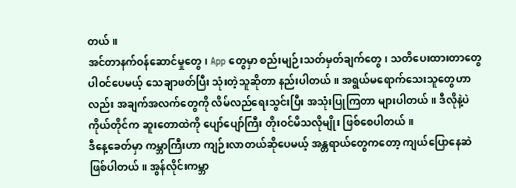တယ်။
အင်တာနက်ဝန်ဆောင်မှုတွေ၊ App တွေမှာ စည်းမျဉ်းသတ်မှတ်ချက်တွေ၊ သတိပေးထားတာတွေ ပါဝင်ပေမယ့် သေချာဖတ်ပြီး သုံးတဲ့သူဆိုတာ နည်းပါတယ်။ အရွယ်မရောက်သေးသူတွေဟာလည်း အချက်အလက်တွေကို လိမ်လည်ရေးသွင်းပြီး အသုံးပြုကြတာ များပါတယ်။ ဒီလိုနဲ့ပဲ ကိုယ်တိုင်က ဆူးတောထဲကို ပျော်ပျော်ကြီး တိုးဝင်မိသလိုမျိုး ဖြစ်စေပါတယ်။
ဒီနေ့ခေတ်မှာ ကမ္ဘာကြီးဟာ ကျဉ်းလာတယ်ဆိုပေမယ့် အန္တရာယ်တွေကတော့ ကျယ်ပြောနေဆဲဖြစ်ပါတယ်။ အွန်လိုင်းကမ္ဘာ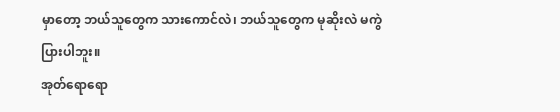မှာတော့ ဘယ်သူတွေက သားကောင်လဲ၊ ဘယ်သူတွေက မုဆိုးလဲ မကွဲပြားပါဘူး။
အုတ်ရောရော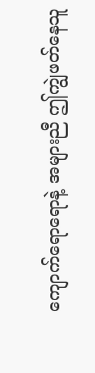ကျောက်ရောရောနဲ့ အများညီ ဤကျွဲဖတ်နေသူ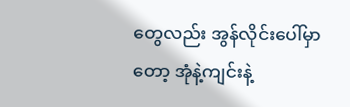တွေလည်း အွန်လိုင်းပေါ်မှာတော့ အုံနဲ့ကျင်းနဲ့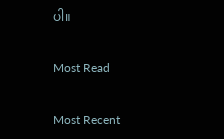ပါ။

Most Read

Most Recent